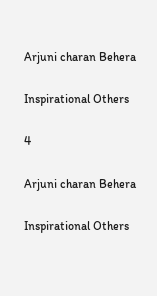Arjuni charan Behera

Inspirational Others

4

Arjuni charan Behera

Inspirational Others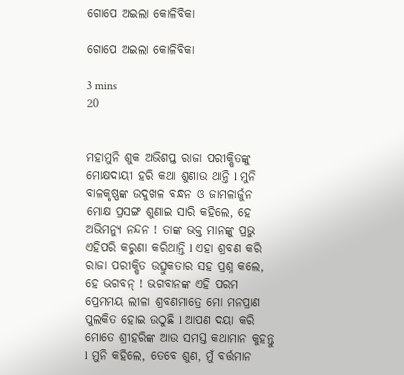ଗୋପେ ଅଇଲା କୋଳିବିକା

ଗୋପେ ଅଇଲା କୋଳିବିକା

3 mins
20


ମହାମୁନି ଶୁକ ଅଭିଶପ୍ତ ରାଜା ପରୀକ୍ଷିତଙ୍କୁ ମୋକ୍ଷଦାୟୀ ହରି କଥା ଶୁଣାଉ ଥାନ୍ତି l ମୁନି ବାଳକୃଷ୍ଣଙ୍କ ଉଦୁଖଳ ବନ୍ଧନ ଓ ଜାମଳାର୍ଜୁନ ମୋକ୍ଷ ପ୍ରସଙ୍ଗ ଶୁଣାଇ ସାରି କହିଲେ, ହେ ଅଭିମନ୍ୟୁ ନନ୍ଦନ ! ତାଙ୍କ ଭକ୍ତ ମାନଙ୍କୁ ପ୍ରଭୁ ଏହିପରି କରୁଣା କରିଥାନ୍ତି l ଏହା ଶ୍ରବଣ କରି ରାଜା ପରୀକ୍ଷିତ ଉତ୍ସୁକତାର ସହ ପ୍ରଶ୍ନ କଲେ, ହେ ଭଗବନ୍ ! ଭଗବାନଙ୍କ ଏହି ପରମ ପ୍ରେମମୟ ଲୀଳା ଶ୍ରବଣମାତ୍ରେ ମୋ ମନପ୍ରାଣ ପୁଲକିତ ହୋଇ ଉଠୁଛି l ଆପଣ ଦୟା କରି ମୋତେ ଶ୍ରୀହରିଙ୍କ ଆଉ ସମସ୍ତ କଥାମାନ କୁହନ୍ତୁ l ମୁନି କହିଲେ, ତେବେ ଶୁଣ, ମୁଁ ବର୍ତ୍ତମାନ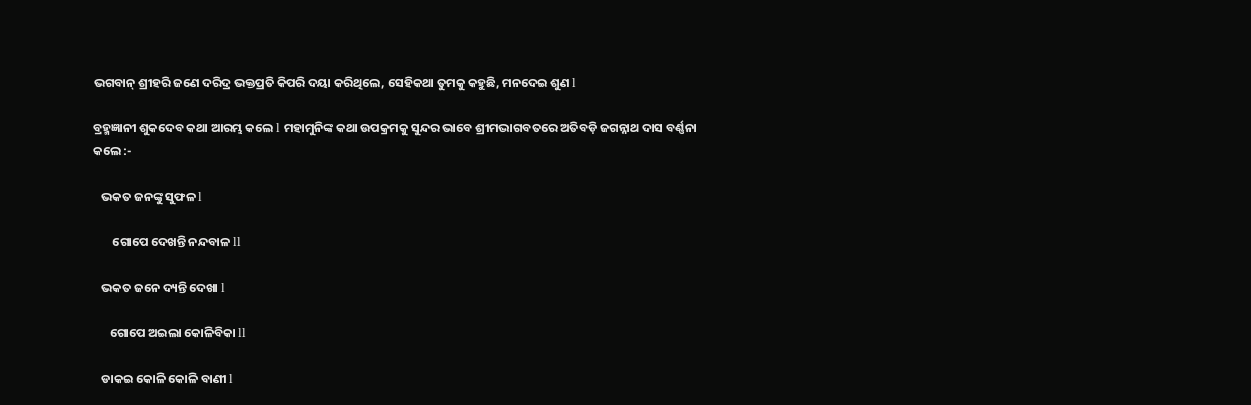ଭଗବାନ୍ ଶ୍ରୀହରି ଜଣେ ଦରିଦ୍ର ଭକ୍ତପ୍ରତି କିପରି ଦୟା କରିଥିଲେ, ସେହିକଥା ତୁମକୁ କହୁଛି, ମନଦେଇ ଶୁଣ l

ବ୍ରହ୍ମଜ୍ଞାନୀ ଶୁକଦେବ କଥା ଆରମ୍ଭ କଲେ l ମହାମୁନିଙ୍କ କଥା ଉପକ୍ରମକୁ ସୁନ୍ଦର ଭାବେ ଶ୍ରୀମଦ୍ଭାଗବତରେ ଅତିବଡ଼ି ଜଗନ୍ନାଥ ଦାସ ବର୍ଣ୍ଣନା କଲେ :-

   ଭକତ ଜନଙ୍କୁ ସୁଫଳ l

       ଗୋପେ ଦେଖନ୍ତି ନନ୍ଦବାଳ ll

   ଭକତ ଜନେ ଦ୍ୟନ୍ତି ଦେଖା l

      ଗୋପେ ଅଇଲା କୋଳିବିକା ll

   ଡାକଇ କୋଳି କୋଳି ବାଣୀ l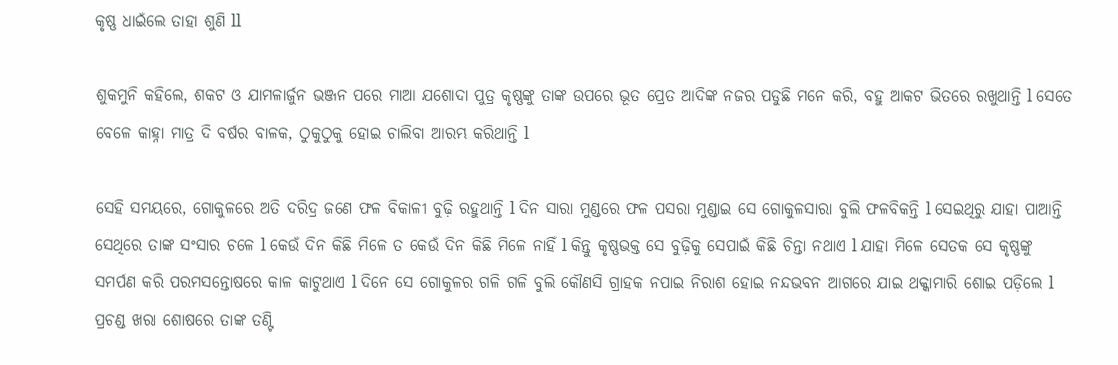କୃଷ୍ଣ ଧାଇଁଲେ ତାହା ଶୁଣି ll

ଶୁକମୁନି କହିଲେ, ଶକଟ ଓ ଯାମଳାର୍ଜୁନ ଭଞ୍ଜନ ପରେ ମାଆ ଯଶୋଦା ପୁତ୍ର କୃଷ୍ଣଙ୍କୁ ତାଙ୍କ ଉପରେ ଭୂତ ପ୍ରେତ ଆଦିଙ୍କ ନଜର ପଡୁଛି ମନେ କରି, ବହୁ ଆକଟ ଭିତରେ ରଖୁଥାନ୍ତି l ସେତେ ବେଳେ କାହ୍ନା ମାତ୍ର ଦି ବର୍ଷର ବାଳକ, ଠୁକୁଠୁକୁ ହୋଇ ଚାଲିବା ଆରମ୍ଭ କରିଥାନ୍ତି l

ସେହି ସମୟରେ, ଗୋକୁଳରେ ଅତି ଦରିଦ୍ର ଜଣେ ଫଳ ବିକାଳୀ ବୁଢ଼ି ରହୁଥାନ୍ତି l ଦିନ ସାରା ମୁଣ୍ଡରେ ଫଳ ପସରା ମୁଣ୍ଡାଇ ସେ ଗୋକୁଳସାରା ବୁଲି ଫଳବିକନ୍ତି l ସେଇଥିରୁ ଯାହା ପାଆନ୍ତି ସେଥିରେ ତାଙ୍କ ସଂସାର ଚଳେ l କେଉଁ ଦିନ କିଛି ମିଳେ ତ କେଉଁ ଦିନ କିଛି ମିଳେ ନାହିଁ l କିନ୍ତୁ କୃଷ୍ଣଭକ୍ତ ସେ ବୁଢ଼ିକୁ ସେପାଇଁ କିଛି ଚିନ୍ତା ନଥାଏ l ଯାହା ମିଳେ ସେତକ ସେ କୃଷ୍ଣଙ୍କୁ ସମର୍ପଣ କରି ପରମସନ୍ତୋଷରେ କାଳ କାଟୁଥାଏ l ଦିନେ ସେ ଗୋକୁଳର ଗଳି ଗଳି ବୁଲି କୌଣସି ଗ୍ରାହକ ନପାଇ ନିରାଶ ହୋଇ ନନ୍ଦଭବନ ଆଗରେ ଯାଇ ଥକ୍କାମାରି ଶୋଇ ପଡ଼ିଲେ l ପ୍ରଚଣ୍ଡ ଖରା ଶୋଷରେ ତାଙ୍କ ତଣ୍ଟି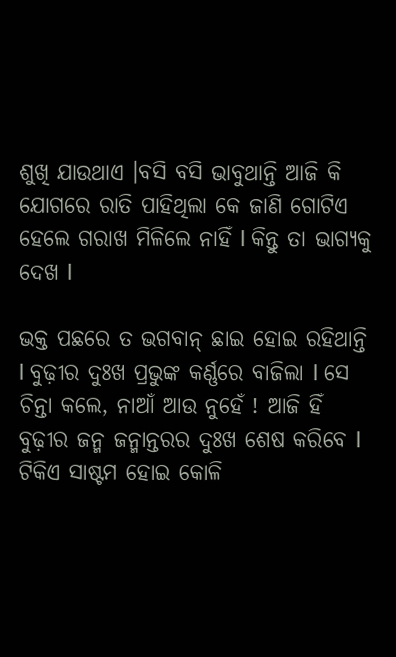ଶୁଖି ଯାଉଥାଏ ।ବସି ବସି ଭାବୁଥାନ୍ତି ଆଜି କି ଯୋଗରେ ରାତି ପାହିଥିଲା କେ ଜାଣି ଗୋଟିଏ ହେଲେ ଗରାଖ ମିଳିଲେ ନାହିଁ l କିନ୍ତୁ ତା ଭାଗ୍ୟକୁ ଦେଖ l

ଭକ୍ତ ପଛରେ ତ ଭଗବାନ୍ ଛାଇ ହୋଇ ରହିଥାନ୍ତି l ବୁଢ଼ୀର ଦୁଃଖ ପ୍ରଭୁଙ୍କ କର୍ଣ୍ଣରେ ବାଜିଲା l ସେ ଚିନ୍ତା କଲେ, ନାଆଁ ଆଉ ନୁହେଁ ! ଆଜି ହିଁ ବୁଢ଼ୀର ଜନ୍ମ ଜନ୍ମାନ୍ତରର ଦୁଃଖ ଶେଷ କରିବେ l ଟିକିଏ ସାଷ୍ଟମ ହୋଇ କୋଳି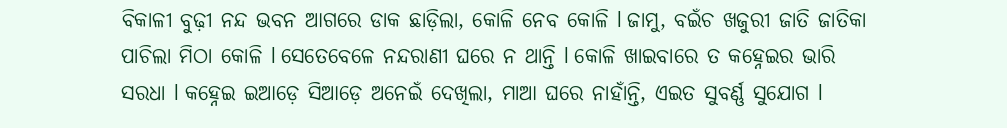ବିକାଳୀ ବୁଢ଼ୀ ନନ୍ଦ ଭବନ ଆଗରେ ଡାକ ଛାଡ଼ିଲା, କୋଳି ନେବ କୋଳି l ଜାମୁ, ବଇଁଚ ଖଜୁରୀ ଜାତି ଜାତିକା ପାଚିଲା ମିଠା କୋଳି l ସେତେବେଳେ ନନ୍ଦରାଣୀ ଘରେ ନ ଥାନ୍ତି l କୋଳି ଖାଇବାରେ ତ କହ୍ନେଇର ଭାରି ସରଧା l କହ୍ନେଇ ଇଆଡ଼େ ସିଆଡ଼େ ଅନେଇଁ ଦେଖିଲା, ମାଆ ଘରେ ନାହାଁନ୍ତି, ଏଇତ ସୁବର୍ଣ୍ଣ ସୁଯୋଗ l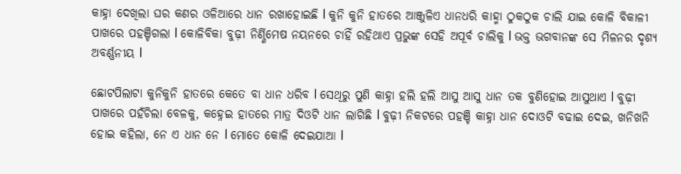କାହ୍ନା ଦେଖିଲା ଘର କଣର ଓଳିଆରେ ଧାନ ରଖାହୋଇଛି l କୁନି କୁନି ହାତରେ ଆଞ୍ଜୁଳିଏ ଧାନଧରି କାହ୍ମା ଠୁକଠୁକ ଚାଲି ଯାଇ କୋଳି ବିକାଳୀ ପାଖରେ ପହଞ୍ଚିଗଲା l କୋଳିବିକା ବୁଢ଼ୀ ନିର୍ଣ୍ଣିମେଷ ନୟନରେ ଚାହିଁ ରହିଥାଏ ପ୍ରଭୁଙ୍କ ସେହି ଅପୂର୍ବ ଚାଲିକୁ l ଭକ୍ତ ଭଗବାନଙ୍କ ସେ ମିଳନର ଦୃଶ୍ୟ ଅବର୍ଣ୍ଣନୀୟ l

ଛୋଟପିଲାଟା କୁନିକୁନି ହାତରେ କେତେ ବା ଧାନ ଧରିବ l ସେଥିରୁ ପୁଣି କାହ୍ନା ହଲି ହଲି ଆସୁ ଆସୁ ଧାନ ତକ ବୁଣିହୋଇ ଆସୁଥାଏ l ବୁଢ଼ୀ ପାଖରେ ପହଁଚିଲା ବେଳକୁ, କହ୍ନେଇ ହାତରେ ମାତ୍ର ଦିଓଟି ଧାନ ଲାଗିଛି l ବୁଢ଼ୀ ନିକଟରେ ପହଞ୍ଚି କାହ୍ନା ଧାନ ଦୋଓଟି ବଢାଇ ଦେଇ, ଖନିଖନି ହୋଇ କହିଲା, ନେ ଏ ଧାନ ନେ l ମୋତେ କୋଳି ଦେଇଯାଆ l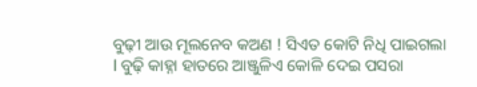ବୁଢ଼ୀ ଆଉ ମୂଲନେବ କଅଣ ! ସିଏତ କୋଟି ନିଧି ପାଇଗଲା l ବୁଢ଼ି କାହ୍ନା ହାତରେ ଆଞ୍ଜୁଳିଏ କୋଳି ଦେଇ ପସରା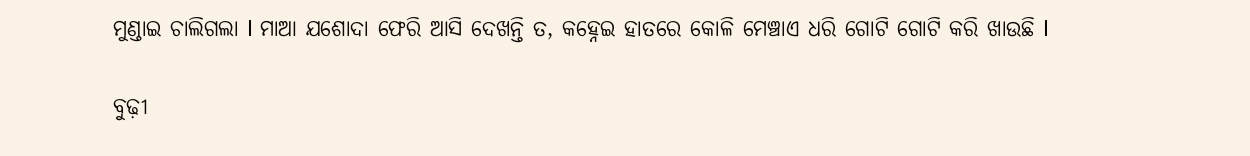ମୁଣ୍ଡାଇ ଚାଲିଗଲା l ମାଆ ଯଶୋଦା ଫେରି ଆସି ଦେଖନ୍ତି ତ, କହ୍ନେଇ ହାତରେ କୋଳି ମେଞ୍ଚାଏ ଧରି ଗୋଟି ଗୋଟି କରି ଖାଉଛି l

ବୁଢ଼ୀ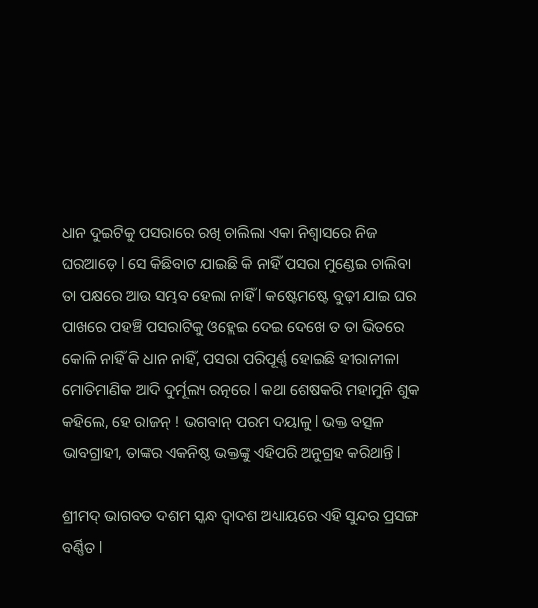ଧାନ ଦୁଇଟିକୁ ପସରାରେ ରଖି ଚାଲିଲା ଏକା ନିଶ୍ୱାସରେ ନିଜ ଘରଆଡ଼େ l ସେ କିଛିବାଟ ଯାଇଛି କି ନାହିଁ ପସରା ମୁଣ୍ଡେଇ ଚାଲିବା ତା ପକ୍ଷରେ ଆଉ ସମ୍ଭବ ହେଲା ନାହିଁ l କଷ୍ଟେମଷ୍ଟେ ବୁଢ଼ୀ ଯାଇ ଘର ପାଖରେ ପହଞ୍ଚି ପସରାଟିକୁ ଓହ୍ଲେଇ ଦେଇ ଦେଖେ ତ ତା ଭିତରେ କୋଳି ନାହିଁ କି ଧାନ ନାହିଁ, ପସରା ପରିପୂର୍ଣ୍ଣ ହୋଇଛି ହୀରାନୀଳା ମୋତିମାଣିକ ଆଦି ଦୁର୍ମୂଲ୍ୟ ରତ୍ନରେ l କଥା ଶେଷକରି ମହାମୁନି ଶୁକ କହିଲେ, ହେ ରାଜନ୍ ! ଭଗବାନ୍ ପରମ ଦୟାଳୁ l ଭକ୍ତ ବତ୍ସଳ ଭାବଗ୍ରାହୀ, ତାଙ୍କର ଏକନିଷ୍ଠ ଭକ୍ତଙ୍କୁ ଏହିପରି ଅନୁଗ୍ରହ କରିଥାନ୍ତି l

ଶ୍ରୀମଦ୍ ଭାଗବତ ଦଶମ ସ୍କନ୍ଧ ଦ୍ଵାଦଶ ଅଧ୍ୟାୟରେ ଏହି ସୁନ୍ଦର ପ୍ରସଙ୍ଗ ବର୍ଣ୍ଣିତ l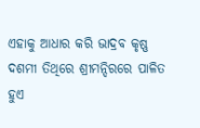ଏହାକୁ ଆଧାର କରି ଭାଦ୍ରବ କୃଷ୍ଣ ଦଶମୀ ତିଥିରେ ଶ୍ରୀମନ୍ଦିରରେ ପାଳିତ ହୁଏ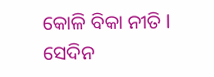କୋଳି ବିକା ନୀତି l ସେଦିନ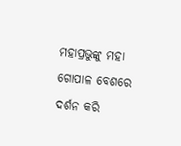ମହାପ୍ରଭୁଙ୍କୁ ମହା ଗୋପାଳ ବେଶରେ ଦର୍ଶନ କରି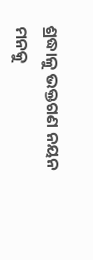ଶ୍ରଦ୍ଧାଳୁ ଭକ୍ତଗଣ ନୟନ ମନକୁ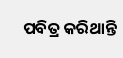ପବିତ୍ର କରିଥାନ୍ତି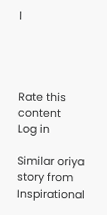l




Rate this content
Log in

Similar oriya story from Inspirational